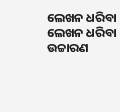ଲେଖନ ଧରିବା
ଲେଖନ ଧରିବା
ଉଚ୍ଚାରଣ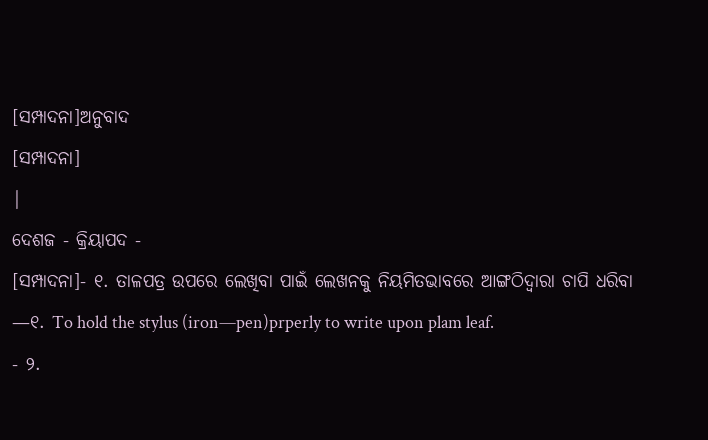[ସମ୍ପାଦନା]ଅନୁବାଦ
[ସମ୍ପାଦନା]
|
ଦେଶଜ - କ୍ରିୟାପଦ -
[ସମ୍ପାଦନା]- ୧. ତାଳପତ୍ର ଉପରେ ଲେଖିବା ପାଇଁ ଲେଖନକୁ ନିୟମିତଭାବରେ ଆଙ୍ଗଠିଦ୍ୱାରା ଚାପି ଧରିବା —୧. To hold the stylus (iron—pen)prperly to write upon plam leaf.
- ୨.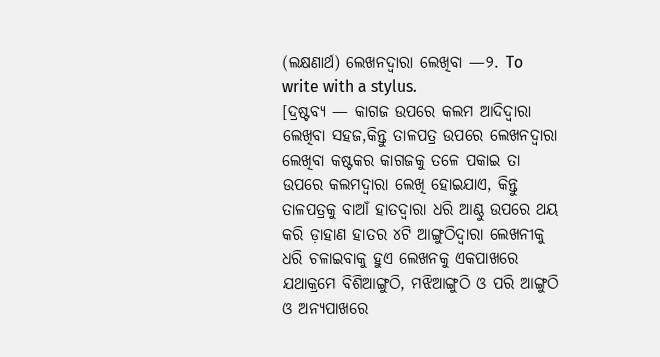(ଲକ୍ଷଣାର୍ଥ) ଲେଖନଦ୍ୱାରା ଲେଖିବା —୨. To write with a stylus.
[ଦ୍ରଷ୍ଟବ୍ୟ — କାଗଜ ଉପରେ କଲମ ଆଦିଦ୍ୱାରା ଲେଖିବା ସହଜ,କିନ୍ତୁ ତାଳପତ୍ର ଉପରେ ଲେଖନଦ୍ୱାରା ଲେଖିବା କଷ୍ଟକର କାଗଜକୁ ତଳେ ପକାଇ ତା ଉପରେ କଲମଦ୍ୱାରା ଲେଖି ହୋଇଯାଏ, କିନ୍ତୁ ତାଳପତ୍ରକୁ ବାଆଁ ହାତଦ୍ୱାରା ଧରି ଆଣ୍ଠୁ ଉପରେ ଥୟ କରି ଡ଼ାହାଣ ହାତର ୪ଟି ଆଙ୍ଗୁଠିଦ୍ୱାରା ଲେଖନୀକୁ ଧରି ଚଳାଇବାକୁ ହୁଏ ଲେଖନକୁ ଏକପାଖରେ ଯଥାକ୍ରମେ ବିଶିଆଙ୍ଗୁଠି, ମଝିଆଙ୍ଗୁଠି ଓ ପରି ଆଙ୍ଗୁଠି ଓ ଅନ୍ୟପାଖରେ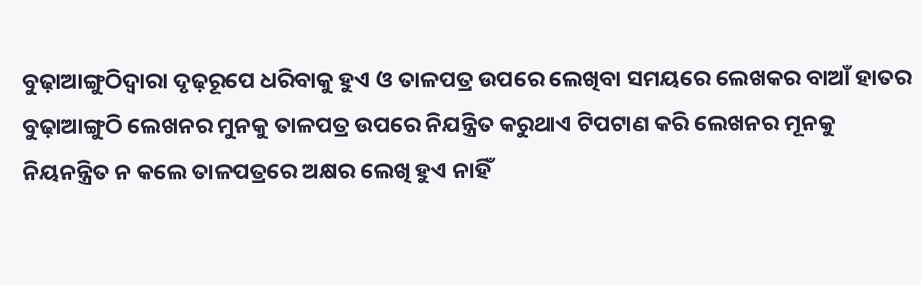ବୁଢ଼ାଆଙ୍ଗୁଠିଦ୍ୱାରା ଦୃଢ଼ରୂପେ ଧରିବାକୁ ହୁଏ ଓ ତାଳପତ୍ର ଉପରେ ଲେଖିବା ସମୟରେ ଲେଖକର ବାଆଁ ହାତର ବୁଢ଼ାଆଙ୍ଗୁଠି ଲେଖନର ମୁନକୁ ତାଳପତ୍ର ଉପରେ ନିଯନ୍ତ୍ରିତ କରୁଥାଏ ଟିପଟାଣ କରି ଲେଖନର ମୂନକୁ ନିୟନନ୍ତ୍ରିତ ନ କଲେ ତାଳପତ୍ରରେ ଅକ୍ଷର ଲେଖି ହୁଏ ନାହିଁ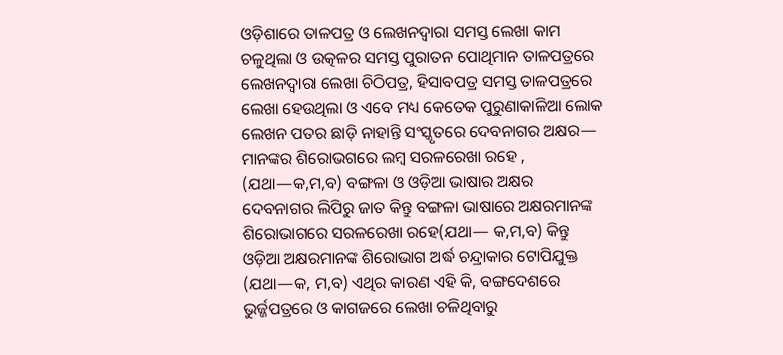ଓଡ଼ିଶାରେ ତାଳପତ୍ର ଓ ଲେଖନଦ୍ୱାରା ସମସ୍ତ ଲେଖା କାମ ଚଳୁଥିଲା ଓ ଉତ୍କଳର ସମସ୍ତ ପୁରାତନ ପୋଥିମାନ ତାଳପତ୍ରରେ ଲେଖନଦ୍ୱାରା ଲେଖା ଚିଠିପତ୍ର, ହିସାବପତ୍ର ସମସ୍ତ ତାଳପତ୍ରରେ ଲେଖା ହେଉଥିଲା ଓ ଏବେ ମଧ୍ୟ କେତେକ ପୁରୁଣାକାଳିଆ ଲୋକ ଲେଖନ ପତର ଛାଡ଼ି ନାହାନ୍ତି ସଂସ୍କୃତରେ ଦେବନାଗର ଅକ୍ଷର— ମାନଙ୍କର ଶିରୋଭଗରେ ଲମ୍ୱ ସରଳରେଖା ରହେ , (ଯଥା—କ,ମ,ବ) ବଙ୍ଗଳା ଓ ଓଡ଼ିଆ ଭାଷାର ଅକ୍ଷର ଦେବନାଗର ଲିପିରୁ ଜାତ କିନ୍ତୁ ବଙ୍ଗଳା ଭାଷାରେ ଅକ୍ଷରମାନଙ୍କ ଶିରୋଭାଗରେ ସରଳରେଖା ରହେ(ଯଥା— କ,ମ,ବ) କିନ୍ତୁ ଓଡ଼ିଆ ଅକ୍ଷରମାନଙ୍କ ଶିରୋଭାଗ ଅର୍ଦ୍ଧ ଚନ୍ଦ୍ରାକାର ଟୋପିଯୁକ୍ତ (ଯଥା—କ, ମ,ବ) ଏଥିର କାରଣ ଏହି କି, ବଙ୍ଗଦେଶରେ ଭୁର୍ଜ୍ଜପତ୍ରରେ ଓ କାଗଜରେ ଲେଖା ଚଳିଥିବାରୁ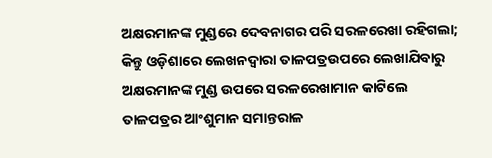ଅକ୍ଷରମାନଙ୍କ ମୁଣ୍ଡରେ ଦେବନାଗର ପରି ସରଳରେଖା ରହିଗଲା; କିନ୍ତୁ ଓଡ଼ିଶାରେ ଲେଖନଦ୍ୱାରା ତାଳପତ୍ରଉପରେ ଲେଖାଯିବାରୁ ଅକ୍ଷରମାନଙ୍କ ମୁଣ୍ଡ ଉପରେ ସରଳରେଖାମାନ କାଟିଲେ ତାଳପତ୍ରର ଆଂଶୁମାନ ସମାନ୍ତରାଳ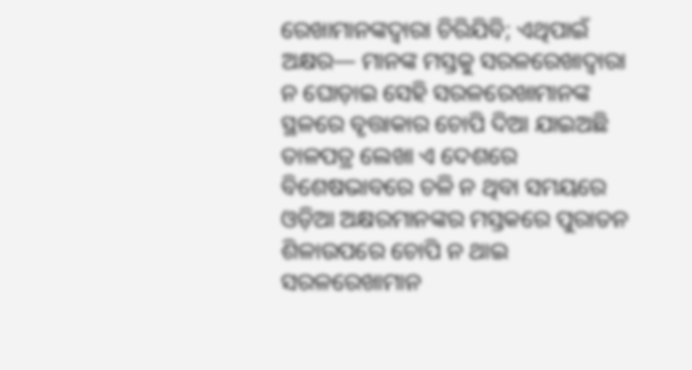ରେଖାମାନଙ୍କଦ୍ୱାରା ଚିରିଯିବି; ଏଥିପାଇଁ ଅକ୍ଷର— ମାନଙ୍କ ମସ୍ତକୁ ସରଳରେଖାଦ୍ୱାରା ନ ଘୋଡ଼ାଇ ସେହି ସରଳରେଖାମାନଙ୍କ ସ୍ଥଳରେ ବୃତ୍ତାକାର ଚୋପି ଦିଆ ଯାଇଅଛି
ତାଳପତ୍ର ଲେଖା ଏ ଦେଶରେ ବିଶେଷଭାବରେ ଚଳି ନ ଥିବା ସମୟରେ ଓଡ଼ିଆ ଅକ୍ଷରମାନଙ୍କର ମସ୍ତକରେ ପୁରାତନ ଶିଳାଉପରେ ଚୋପି ନ ଥାଇ ସରଳରେଖାମାନ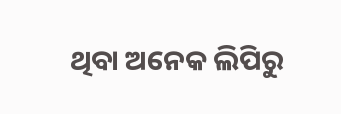ଥିବା ଅନେକ ଲିପିରୁ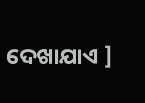ଦେଖାଯାଏ ]